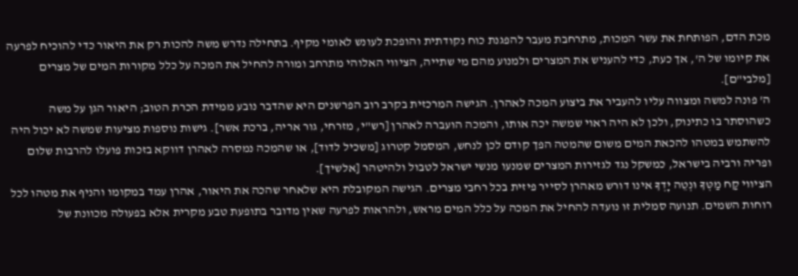מכת הדם, הפותחת את עשר המכות, מתרחבת מעבר להפגנת כוח נקודתית והופכת לעונש לאומי מקיף. בתחילה נדרש משה להכות רק את היאור כדי להוכיח לפרעה את קיומו של ה', אך כעת, כדי להעניש את המצרים ולמנוע מהם מי שתייה, הציווי האלוהי מתרחב ומורה להחיל את המכה על כלל מקורות המים של מצרים [מלבי"ם].
ה' פונה למשה ומצווה עליו להעביר את ביצוע המכה לאהרן. הגישה המרכזית בקרב רוב הפרשנים היא שהדבר נובע ממידת הכרת הטוב; היאור הגן על משה כשהוסתר בו כתינוק, ולכן לא היה ראוי שמשה יכה אותו, והמכה הועברה לאהרן [רש"י, מזרחי, גור אריה, ברכת אשר]. גישות נוספות מציעות שמשה לא יכול היה להשתמש במטהו להכאת המים משום שהמטה הפך קודם לכן לנחש, המסמל קטרוג [משכיל לדוד], או שהמכה נמסרה לאהרן דווקא בזכות פועלו להרבות שלום ופריה ורביה בישראל, כמשקל נגד לגזירות המצרים שמנעו מנשי ישראל לטבול ולהיטהר [אלשיך].
הציווי קַח מַטְּךָ וּנְטֵה יָדְךָ אינו דורש מאהרן לסייר פיזית בכל רחבי מצרים. הגישה המקובלת היא שלאחר שהכה את היאור, אהרן עמד במקומו והניף את מטהו לכל רוחות השמים. תנועה סמלית זו נועדה להחיל את המכה על כלל המים מראש, ולהראות לפרעה שאין מדובר בתופעת טבע מקרית אלא בפעולה מכוונת של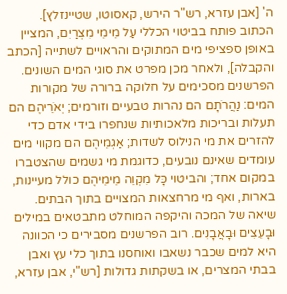ה' [אבן עזרא, רש"ר הירש, קאסוטו, שטיינזלץ].
הכתוב פותח בביטוי הכללי עַל מֵימֵי מִצְרַיִם, המציין באופן ספציפי מים המתוקים והראויים לשתייה [הכתב והקבלה], ולאחר מכן מפרט את סוגי המים השונים. הפרשנים מסכימים על חלוקה ברורה של מקורות המים: נַהֲרֹתָם הם נהרות טבעיים וזורמים; יְאֹרֵיהֶם הם תעלות ובריכות מלאכותיות שנחפרו בידי אדם כדי להזרים את מי הנילוס לשדות; אַגְמֵיהֶם הם מקווי מים עומדים שאינם נובעים, כדוגמת מי גשמים שהצטברו במקום אחד; והביטוי כָּל מִקְוֵה מֵימֵיהֶם כולל מעיינות, בארות, ואף מי מרחצאות המצויים בתוך הבתים.
שיאה של המכה והיקפה המוחלט מתבטאים במילים וּבָעֵצִים וּבָאֲבָנִים. רוב הפרשנים מסבירים כי הכוונה היא למים שכבר נשאבו ואוחסנו בתוך כלי עץ ואבן בבתי המצרים, או בשקתות גדולות [רש"י, אבן עזרא,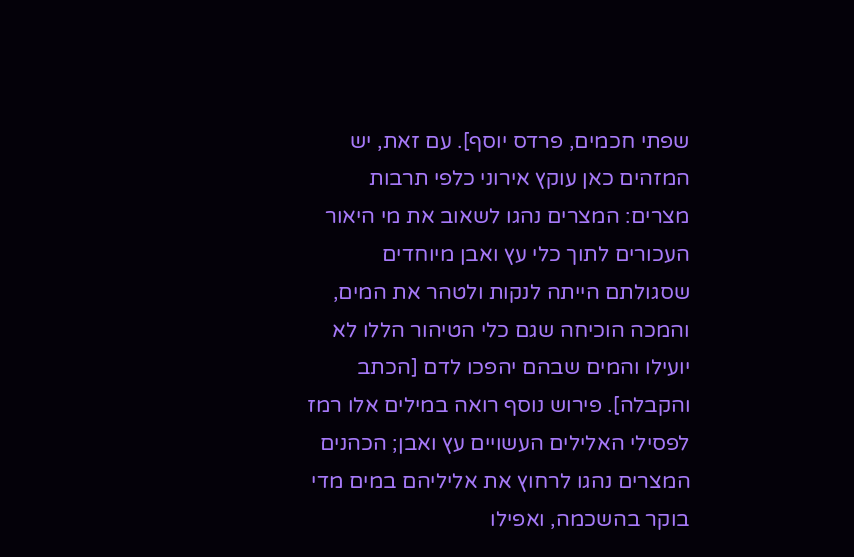שפתי חכמים, פרדס יוסף]. עם זאת, יש המזהים כאן עוקץ אירוני כלפי תרבות מצרים: המצרים נהגו לשאוב את מי היאור העכורים לתוך כלי עץ ואבן מיוחדים שסגולתם הייתה לנקות ולטהר את המים, והמכה הוכיחה שגם כלי הטיהור הללו לא יועילו והמים שבהם יהפכו לדם [הכתב והקבלה]. פירוש נוסף רואה במילים אלו רמז לפסילי האלילים העשויים עץ ואבן; הכהנים המצרים נהגו לרחוץ את אליליהם במים מדי בוקר בהשכמה, ואפילו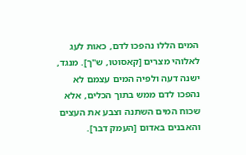המים הללו נהפכו לדם, כאות לעג לאלוהי מצרים [קאסוטו, ש"ך]. מנגד, ישנה דעה ולפיה המים עצמם לא נהפכו לדם ממש בתוך הכלים, אלא שכוח המים השתנה וצבע את העצים והאבנים באדום [העמק דבר].